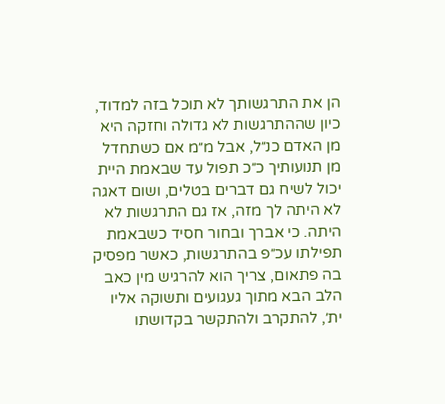הן את התרגשותך לא תוכל בזה למדוד, כיון שההתרגשות לא גדולה וחזקה היא מן האדם כנ״ל, אבל מ״מ אם כשתחדל מן תנועותיך כ״כ תפול עד שבאמת היית יכול לשיח גם דברים בטלים, ושום דאגה לא היתה לך מזה, אז גם התרגשות לא היתה. כי אברך ובחור חסיד כשבאמת תפילתו עכ״פ בהתרגשות, כאשר מפסיק בה פתאום, צריך הוא להרגיש מין כאב הלב הבא מתוך געגועים ותשוקה אליו ית׳, להתקרב ולהתקשר בקדושתו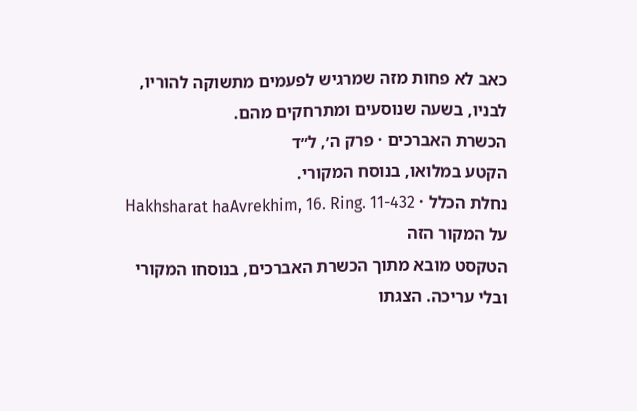כאב לא פחות מזה שמרגיש לפעמים מתשוקה להוריו, לבניו, בשעה שנוסעים ומתרחקים מהם.
הכשרת האברכים · פרק ה׳, ל״ד
הקטע במלואו, בנוסח המקורי.
נחלת הכלל · Hakhsharat haAvrekhim, 16. Ring. 11-432
על המקור הזה
הטקסט מובא מתוך הכשרת האברכים, בנוסחו המקורי ובלי עריכה. הצגתו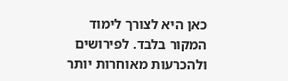כאן היא לצורך לימוד המקור בלבד. לפירושים ולהכרעות מאוחרות יותר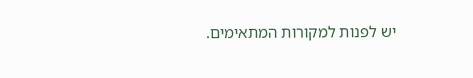יש לפנות למקורות המתאימים.